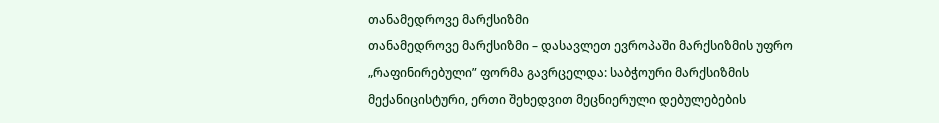თანამედროვე მარქსიზმი
თანამედროვე მარქსიზმი – დასავლეთ ევროპაში მარქსიზმის უფრო „რაფინირებული” ფორმა გავრცელდა: საბჭოური მარქსიზმის მექანიცისტური, ერთი შეხედვით მეცნიერული დებულებების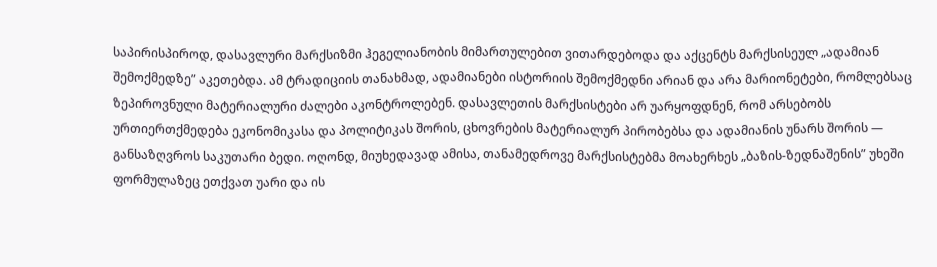საპირისპიროდ, დასავლური მარქსიზმი ჰეგელიანობის მიმართულებით ვითარდებოდა და აქცენტს მარქსისეულ „ადამიან შემოქმედზე” აკეთებდა. ამ ტრადიციის თანახმად, ადამიანები ისტორიის შემოქმედნი არიან და არა მარიონეტები, რომლებსაც ზეპიროვნული მატერიალური ძალები აკონტროლებენ. დასავლეთის მარქსისტები არ უარყოფდნენ, რომ არსებობს ურთიერთქმედება ეკონომიკასა და პოლიტიკას შორის, ცხოვრების მატერიალურ პირობებსა და ადამიანის უნარს შორის — განსაზღვროს საკუთარი ბედი. ოღონდ, მიუხედავად ამისა, თანამედროვე მარქსისტებმა მოახერხეს „ბაზის-ზედნაშენის” უხეში ფორმულაზეც ეთქვათ უარი და ის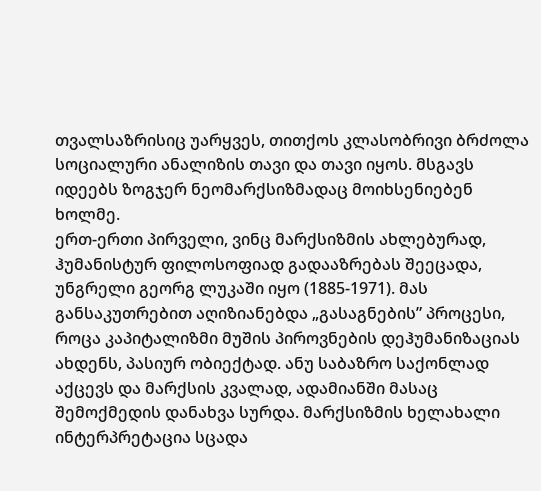თვალსაზრისიც უარყვეს, თითქოს კლასობრივი ბრძოლა სოციალური ანალიზის თავი და თავი იყოს. მსგავს იდეებს ზოგჯერ ნეომარქსიზმადაც მოიხსენიებენ ხოლმე.
ერთ-ერთი პირველი, ვინც მარქსიზმის ახლებურად, ჰუმანისტურ ფილოსოფიად გადააზრებას შეეცადა, უნგრელი გეორგ ლუკაში იყო (1885-1971). მას განსაკუთრებით აღიზიანებდა „გასაგნების” პროცესი, როცა კაპიტალიზმი მუშის პიროვნების დეჰუმანიზაციას ახდენს, პასიურ ობიექტად. ანუ საბაზრო საქონლად აქცევს და მარქსის კვალად, ადამიანში მასაც შემოქმედის დანახვა სურდა. მარქსიზმის ხელახალი ინტერპრეტაცია სცადა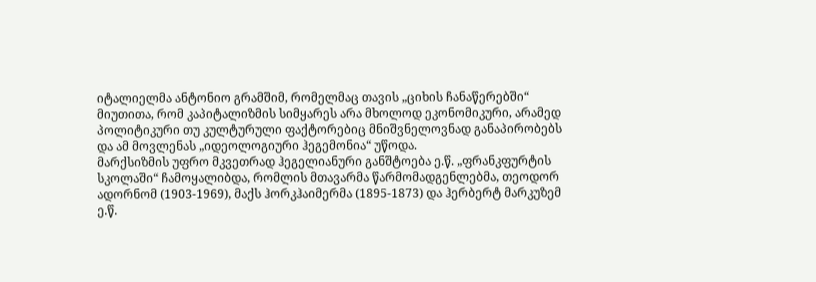იტალიელმა ანტონიო გრამშიმ, რომელმაც თავის „ციხის ჩანაწერებში“ მიუთითა, რომ კაპიტალიზმის სიმყარეს არა მხოლოდ ეკონომიკური, არამედ პოლიტიკური თუ კულტურული ფაქტორებიც მნიშვნელოვნად განაპირობებს და ამ მოვლენას „იდეოლოგიური ჰეგემონია“ უწოდა.
მარქსიზმის უფრო მკვეთრად ჰეგელიანური განშტოება ე.წ. „ფრანკფურტის სკოლაში“ ჩამოყალიბდა, რომლის მთავარმა წარმომადგენლებმა, თეოდორ ადორნომ (1903-1969), მაქს ჰორკჰაიმერმა (1895-1873) და ჰერბერტ მარკუზემ ე.წ.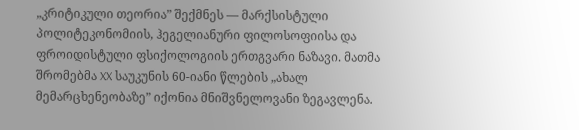„კრიტიკული თეორია” შექმნეს — მარქსისტული პოლიტეკონომიის, ჰეგელიანური ფილოსოფიისა და ფროიდისტული ფსიქოლოგიის ერთგვარი ნაზავი. მათმა შრომებმა XX საუკუნის 60-იანი წლების „ახალ მემარცხენეობაზე” იქონია მნიშვნელოვანი ზეგავლენა.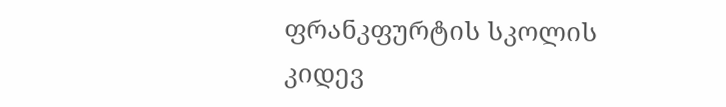ფრანკფურტის სკოლის კიდევ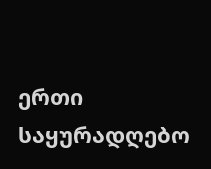ერთი საყურადღებო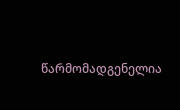წარმომადგენელია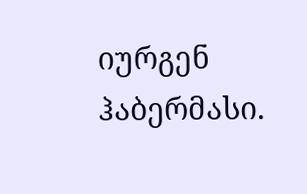იურგენ ჰაბერმასი.